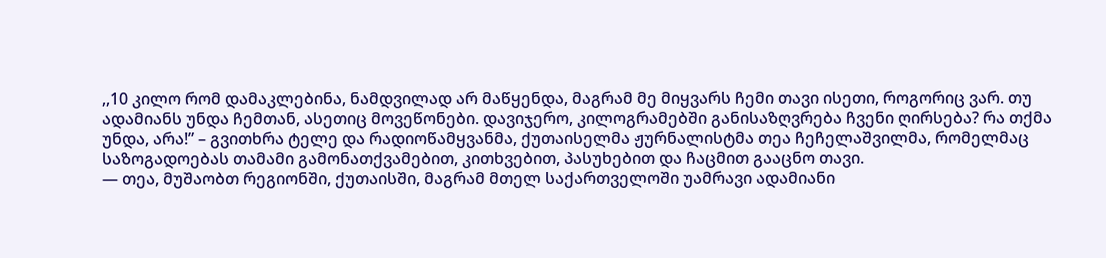,,10 კილო რომ დამაკლებინა, ნამდვილად არ მაწყენდა, მაგრამ მე მიყვარს ჩემი თავი ისეთი, როგორიც ვარ. თუ ადამიანს უნდა ჩემთან, ასეთიც მოვეწონები. დავიჯერო, კილოგრამებში განისაზღვრება ჩვენი ღირსება? რა თქმა უნდა, არა!” – გვითხრა ტელე და რადიოწამყვანმა, ქუთაისელმა ჟურნალისტმა თეა ჩეჩელაშვილმა, რომელმაც საზოგადოებას თამამი გამონათქვამებით, კითხვებით, პასუხებით და ჩაცმით გააცნო თავი.
— თეა, მუშაობთ რეგიონში, ქუთაისში, მაგრამ მთელ საქართველოში უამრავი ადამიანი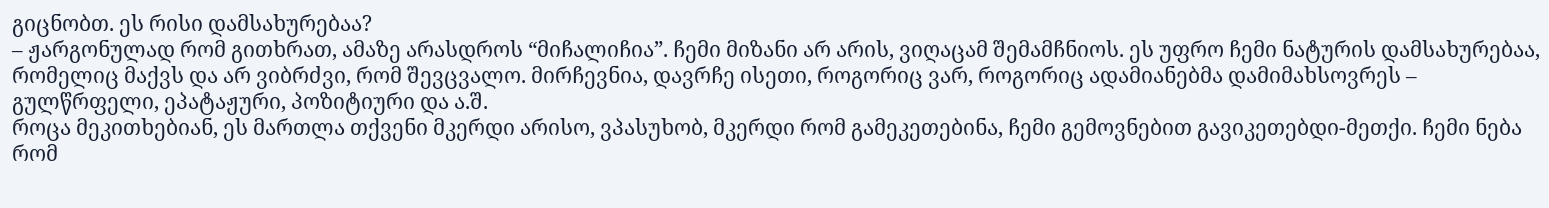გიცნობთ. ეს რისი დამსახურებაა?
– ჟარგონულად რომ გითხრათ, ამაზე არასდროს “მიჩალიჩია”. ჩემი მიზანი არ არის, ვიღაცამ შემამჩნიოს. ეს უფრო ჩემი ნატურის დამსახურებაა, რომელიც მაქვს და არ ვიბრძვი, რომ შევცვალო. მირჩევნია, დავრჩე ისეთი, როგორიც ვარ, როგორიც ადამიანებმა დამიმახსოვრეს – გულწრფელი, ეპატაჟური, პოზიტიური და ა.შ.
როცა მეკითხებიან, ეს მართლა თქვენი მკერდი არისო, ვპასუხობ, მკერდი რომ გამეკეთებინა, ჩემი გემოვნებით გავიკეთებდი-მეთქი. ჩემი ნება რომ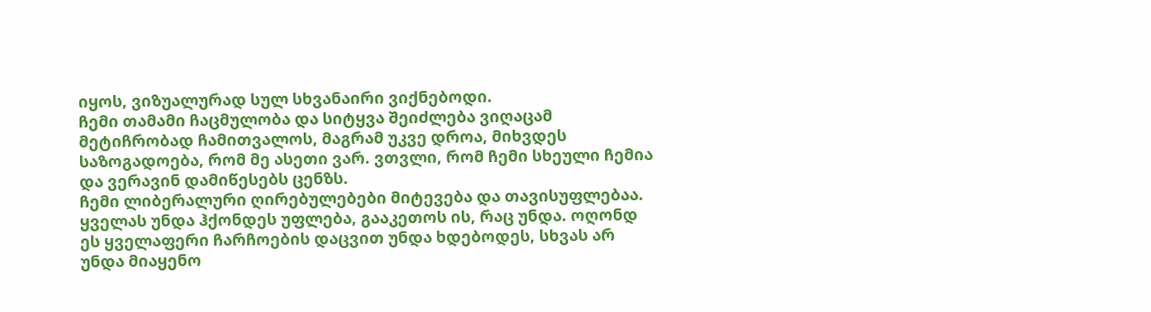იყოს, ვიზუალურად სულ სხვანაირი ვიქნებოდი.
ჩემი თამამი ჩაცმულობა და სიტყვა შეიძლება ვიღაცამ მეტიჩრობად ჩამითვალოს, მაგრამ უკვე დროა, მიხვდეს საზოგადოება, რომ მე ასეთი ვარ. ვთვლი, რომ ჩემი სხეული ჩემია და ვერავინ დამიწესებს ცენზს.
ჩემი ლიბერალური ღირებულებები მიტევება და თავისუფლებაა. ყველას უნდა ჰქონდეს უფლება, გააკეთოს ის, რაც უნდა. ოღონდ ეს ყველაფერი ჩარჩოების დაცვით უნდა ხდებოდეს, სხვას არ უნდა მიაყენო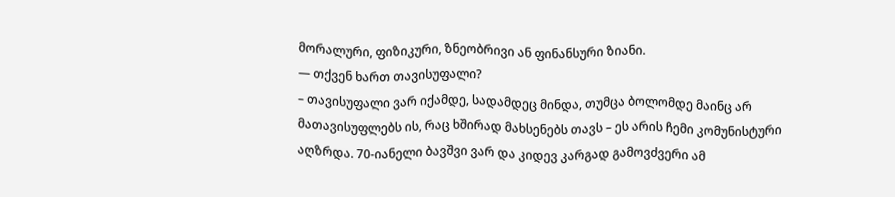მორალური, ფიზიკური, ზნეობრივი ან ფინანსური ზიანი.
— თქვენ ხართ თავისუფალი?
– თავისუფალი ვარ იქამდე, სადამდეც მინდა, თუმცა ბოლომდე მაინც არ მათავისუფლებს ის, რაც ხშირად მახსენებს თავს – ეს არის ჩემი კომუნისტური აღზრდა. 70-იანელი ბავშვი ვარ და კიდევ კარგად გამოვძვერი ამ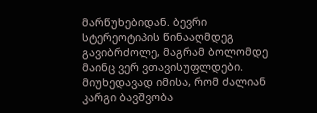მარწუხებიდან. ბევრი სტერეოტიპის წინააღმდეგ გავიბრძოლე, მაგრამ ბოლომდე მაინც ვერ ვთავისუფლდები.
მიუხედავად იმისა, რომ ძალიან კარგი ბავშვობა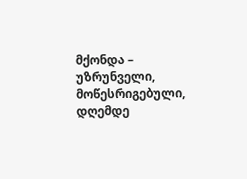მქონდა – უზრუნველი, მოწესრიგებული, დღემდე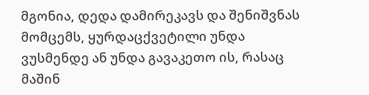მგონია, დედა დამირეკავს და შენიშვნას მომცემს, ყურდაცქვეტილი უნდა ვუსმენდე ან უნდა გავაკეთო ის, რასაც მაშინ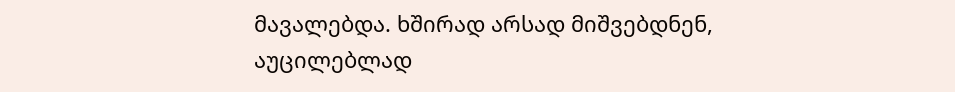მავალებდა. ხშირად არსად მიშვებდნენ, აუცილებლად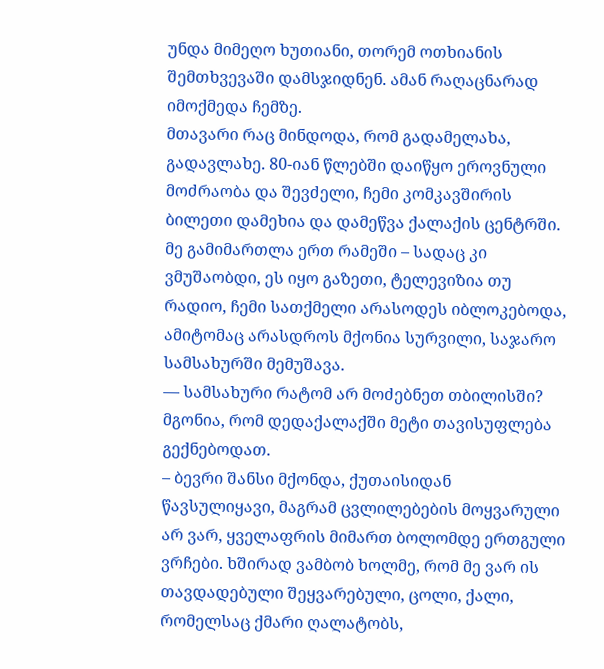უნდა მიმეღო ხუთიანი, თორემ ოთხიანის შემთხვევაში დამსჯიდნენ. ამან რაღაცნარად იმოქმედა ჩემზე.
მთავარი რაც მინდოდა, რომ გადამელახა, გადავლახე. 80-იან წლებში დაიწყო ეროვნული მოძრაობა და შევძელი, ჩემი კომკავშირის ბილეთი დამეხია და დამეწვა ქალაქის ცენტრში.
მე გამიმართლა ერთ რამეში – სადაც კი ვმუშაობდი, ეს იყო გაზეთი, ტელევიზია თუ რადიო, ჩემი სათქმელი არასოდეს იბლოკებოდა, ამიტომაც არასდროს მქონია სურვილი, საჯარო სამსახურში მემუშავა.
— სამსახური რატომ არ მოძებნეთ თბილისში? მგონია, რომ დედაქალაქში მეტი თავისუფლება გექნებოდათ.
– ბევრი შანსი მქონდა, ქუთაისიდან წავსულიყავი, მაგრამ ცვლილებების მოყვარული არ ვარ, ყველაფრის მიმართ ბოლომდე ერთგული ვრჩები. ხშირად ვამბობ ხოლმე, რომ მე ვარ ის თავდადებული შეყვარებული, ცოლი, ქალი, რომელსაც ქმარი ღალატობს,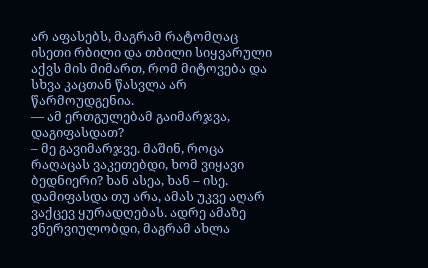არ აფასებს, მაგრამ რატომღაც ისეთი რბილი და თბილი სიყვარული აქვს მის მიმართ, რომ მიტოვება და სხვა კაცთან წასვლა არ წარმოუდგენია.
— ამ ერთგულებამ გაიმარჯვა, დაგიფასდათ?
– მე გავიმარჯვე. მაშინ, როცა რაღაცას ვაკეთებდი, ხომ ვიყავი ბედნიერი? ხან ასეა, ხან – ისე. დამიფასდა თუ არა, ამას უკვე აღარ ვაქცევ ყურადღებას. ადრე ამაზე ვნერვიულობდი, მაგრამ ახლა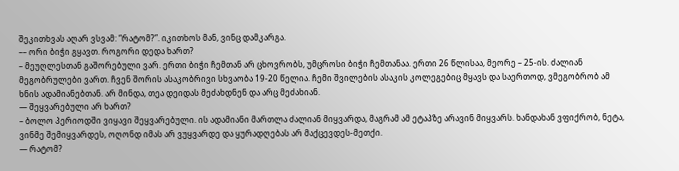შეკითხვას აღარ ვსვამ: “რატომ?”. იკითხოს მან, ვინც დამკარგა.
–– ორი ბიჭი გყავთ. როგორი დედა ხართ?
– მეუღლესთან გაშორებული ვარ. ერთი ბიჭი ჩემთან არ ცხოვრობს, უმცროსი ბიჭი ჩემთანაა. ერთი 26 წლისაა, მეორე – 25-ის. ძალიან მეგობრულები ვართ. ჩვენ შორის ასაკობრივი სხვაობა 19-20 წელია. ჩემი შვილების ასაკის კოლეგებიც მყავს და საერთოდ, ვმეგობრობ ამ ხნის ადამიანებთან. არ მინდა, თეა დეიდას მეძახდნენ და არც მეძახიან.
— შეყვარებული არ ხართ?
– ბოლო პერიოდში ვიყავი შეყვარებული. ის ადამიანი მართლა ძალიან მიყვარდა, მაგრამ ამ ეტაპზე არავინ მიყვარს. ხანდახან ვფიქრობ, ნეტა, ვინმე შემიყვარდეს, ოღონდ იმას არ ვუყვარდე და ყურადღებას არ მაქცევდეს-მეთქი.
— რატომ?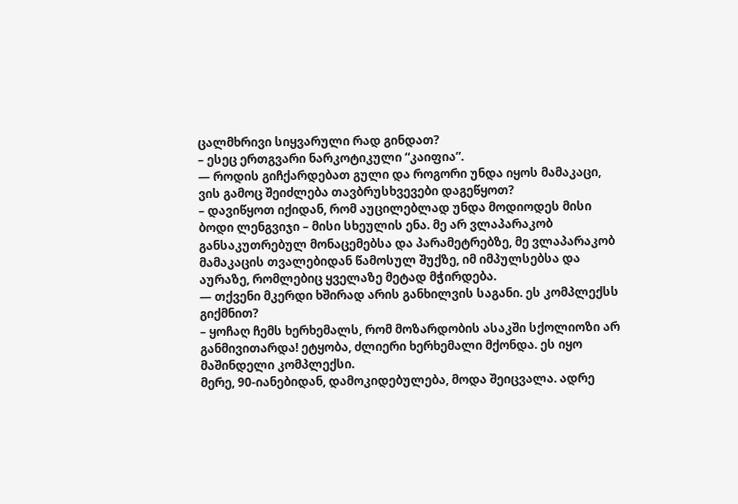ცალმხრივი სიყვარული რად გინდათ?
– ესეც ერთგვარი ნარკოტიკული “კაიფია”.
— როდის გიჩქარდებათ გული და როგორი უნდა იყოს მამაკაცი, ვის გამოც შეიძლება თავბრუსხვევები დაგეწყოთ?
– დავიწყოთ იქიდან, რომ აუცილებლად უნდა მოდიოდეს მისი ბოდი ლენგვიჯი – მისი სხეულის ენა. მე არ ვლაპარაკობ განსაკუთრებულ მონაცემებსა და პარამეტრებზე, მე ვლაპარაკობ მამაკაცის თვალებიდან წამოსულ შუქზე, იმ იმპულსებსა და აურაზე, რომლებიც ყველაზე მეტად მჭირდება.
— თქვენი მკერდი ხშირად არის განხილვის საგანი. ეს კომპლექსს გიქმნით?
– ყოჩაღ ჩემს ხერხემალს, რომ მოზარდობის ასაკში სქოლიოზი არ განმივითარდა! ეტყობა, ძლიერი ხერხემალი მქონდა. ეს იყო მაშინდელი კომპლექსი.
მერე, 90-იანებიდან, დამოკიდებულება, მოდა შეიცვალა. ადრე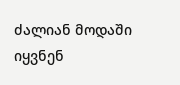ძალიან მოდაში იყვნენ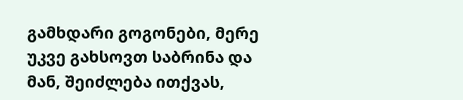გამხდარი გოგონები, მერე უკვე გახსოვთ საბრინა და მან, შეიძლება ითქვას,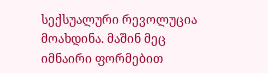სექსუალური რევოლუცია მოახდინა. მაშინ მეც იმნაირი ფორმებით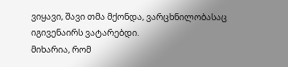ვიყავი, შავი თმა მქონდა, ვარცხნილობასაც იგივენაირს ვატარებდი.
მიხარია, რომ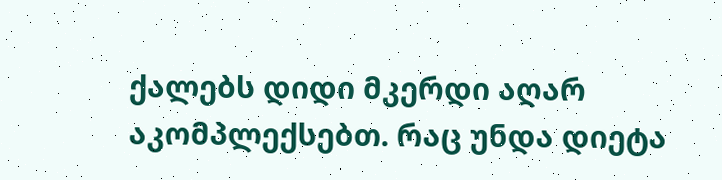ქალებს დიდი მკერდი აღარ აკომპლექსებთ. რაც უნდა დიეტა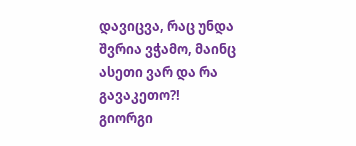დავიცვა, რაც უნდა შვრია ვჭამო, მაინც ასეთი ვარ და რა გავაკეთო?!
გიორგი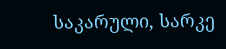საკარული, სარკე